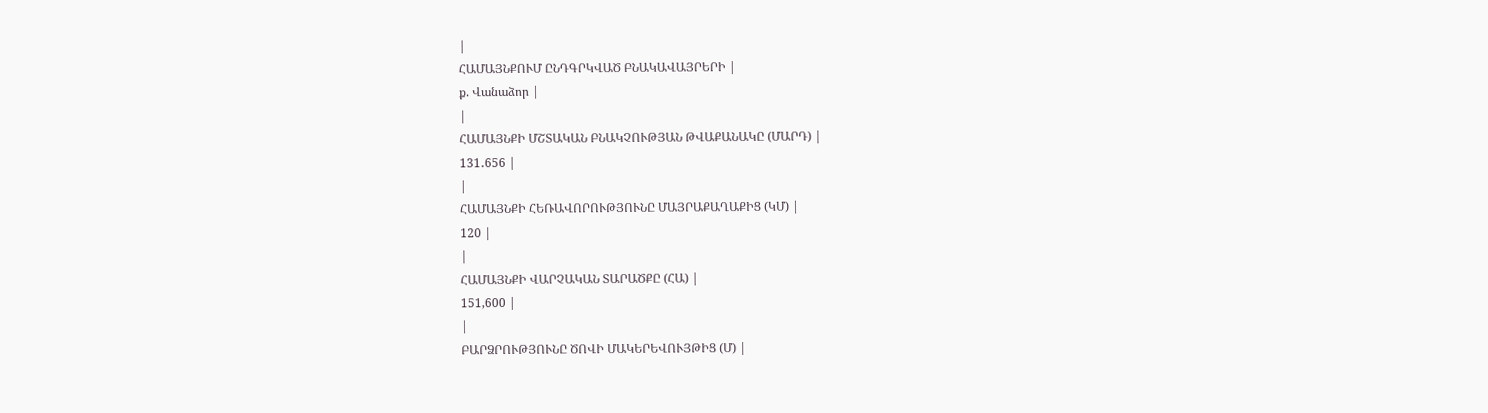|
ՀԱՄԱՅՆՔՈՒՄ ԸՆԴԳՐԿՎԱԾ ԲՆԱԿԱՎԱՅՐԵՐԻ |
ք. Վանաձոր |
|
ՀԱՄԱՅՆՔԻ ՄՇՏԱԿԱՆ ԲՆԱԿՉՈՒԹՅԱՆ ԹՎԱՔԱՆԱԿԸ (ՄԱՐԴ) |
131․656 |
|
ՀԱՄԱՅՆՔԻ ՀԵՌԱՎՈՐՈՒԹՅՈՒՆԸ ՄԱՅՐԱՔԱՂԱՔԻՑ (ԿՄ) |
120 |
|
ՀԱՄԱՅՆՔԻ ՎԱՐՉԱԿԱՆ ՏԱՐԱԾՔԸ (ՀԱ) |
151,600 |
|
ԲԱՐՁՐՈՒԹՅՈՒՆԸ ԾՈՎԻ ՄԱԿԵՐԵՎՈՒՅԹԻՑ (Մ) |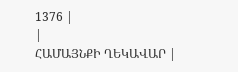1376 |
|
ՀԱՄԱՅՆՔԻ ՂԵԿԱՎԱՐ |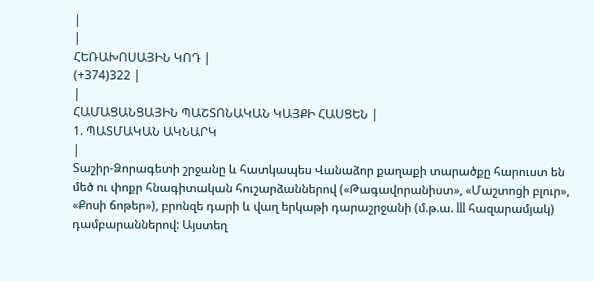|
|
ՀԵՌԱԽՈՍԱՅԻՆ ԿՈԴ |
(+374)322 |
|
ՀԱՄԱՑԱՆՑԱՅԻՆ ՊԱՇՏՈՆԱԿԱՆ ԿԱՅՔԻ ՀԱՍՑԵՆ |
1. ՊԱՏՄԱԿԱՆ ԱԿՆԱՐԿ
|
Տաշիր-Ձորագետի շրջանը և հատկապես Վանաձոր քաղաքի տարածքը հարուստ են մեծ ու փոքր հնագիտական հուշարձաններով («Թագավորանիստ», «Մաշտոցի բլուր», «Քոսի ճոթեր»), բրոնզե դարի և վաղ երկաթի դարաշրջանի (մ.թ.ա. lll հազարամյակ) դամբարաններով: Այստեղ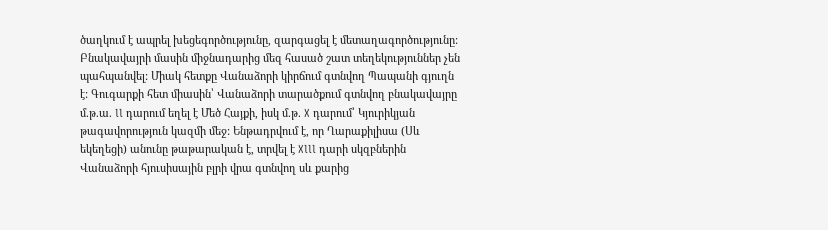ծաղկում է ապրել խեցեգործությունը, զարգացել է մետաղագործությունը: Բնակավայրի մասին միջնադարից մեզ հասած շատ տեղեկություններ չեն պահպանվել: Միակ հետքը Վանաձորի կիրճում գտնվող Պապանի գյուղն է: Գուգարքի հետ միասին՝ Վանաձորի տարածքում գտնվող բնակավայրը մ.թ.ա. ll դարում եղել է Մեծ Հայքի, իսկ մ.թ. X դարում՝ Կյուրիկյան թագավորություն կազմի մեջ: Ենթադրվում է, որ Ղարաքիլիսա (Սև եկեղեցի) անունը թաթարական է, տրվել է Xlll դարի սկզբներին Վանաձորի հյուսիսային բլրի վրա գտնվող սև քարից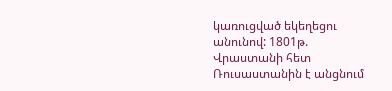կառուցված եկեղեցու անունով: 1801թ. Վրաստանի հետ Ռուսաստանին է անցնում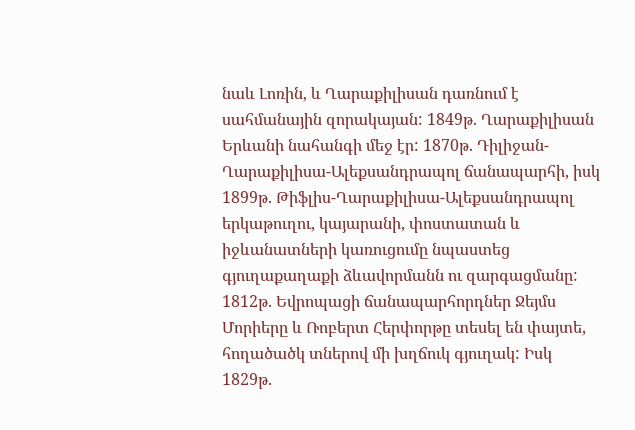նաև Լոռին, և Ղարաքիլիսան դառնում է սահմանային զորակայան: 1849թ. Ղարաքիլիսան Երևանի նահանգի մեջ էր: 1870թ. Դիլիջան-Ղարաքիլիսա-Ալեքսանդրապոլ ճանապարհի, իսկ 1899թ. Թիֆլիս-Ղարաքիլիսա-Ալեքսանդրապոլ երկաթուղու, կայարանի, փոստատան և իջևանատների կառուցումը նպաստեց գյուղաքաղաքի ձևավորմանն ու զարգացմանը: 1812թ. Եվրոպացի ճանապարհորդներ Ջեյմս Մորիերը և Ռոբերտ Հերփորթը տեսել են փայտե, հողածածկ տներով մի խղճուկ գյուղակ: Իսկ 1829թ.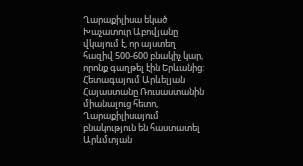Ղարաքիլիսա եկած Խաչատուր Աբովյանը վկայում է, որ այստեղ հազիվ 500-600 բնակիչ կար, որոնք գաղթել էին Երևանից: Հետագայում Արևելյան Հայաստանը Ռուսաստանին միանալուց հետո, Ղարաքիլիսայում բնակություն են հաստատել Արևմտյան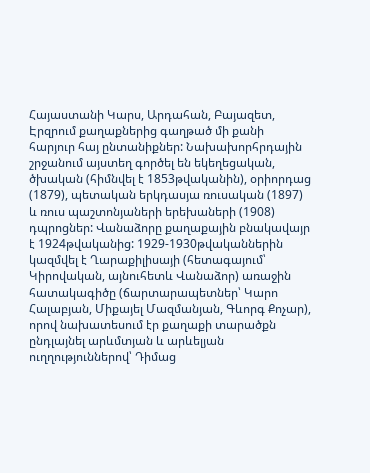Հայաստանի Կարս, Արդահան, Բայազետ, Էրզրում քաղաքներից գաղթած մի քանի հարյուր հայ ընտանիքներ: Նախախորհրդային շրջանում այստեղ գործել են եկեղեցական, ծխական (հիմնվել է 1853թվականին), օրիորդաց (1879), պետական երկդասյա ռուսական (1897) և ռուս պաշտոնյաների երեխաների (1908) դպրոցներ: Վանաձորը քաղաքային բնակավայր է 1924թվականից: 1929-1930թվականներին կազմվել է Ղարաքիլիսայի (հետագայում՝ Կիրովական, այնուհետև Վանաձոր) առաջին հատակագիծը (ճարտարապետներ՝ Կարո Հալաբյան, Միքայել Մազմանյան, Գևորգ Քոչար), որով նախատեսում էր քաղաքի տարածքն ընդլայնել արևմտյան և արևելյան ուղղություններով՝ Դիմաց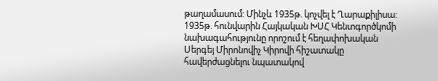թաղամասում: Մինչև 1935թ. կոչվել է Ղարաքիլիսա: 1935թ. հունվարին Հայկական ԽՍՀ Կենտգործկոմի նախագահությունը որոշում է հեղափոխական Սերգեյ Միրոնովիչ Կիրովի հիշատակը հավերժացնելու նպատակով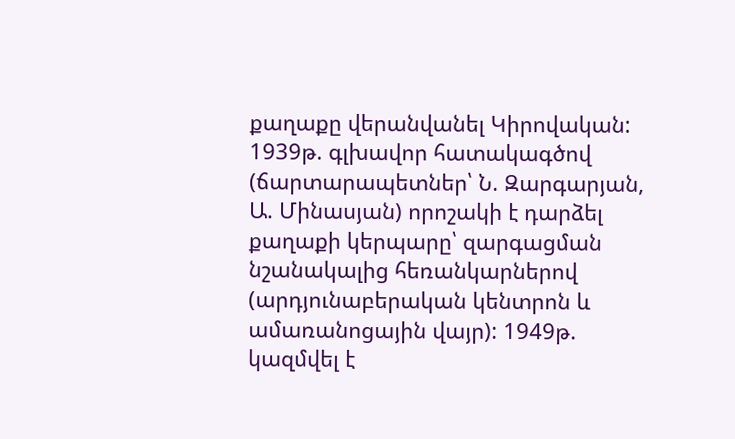քաղաքը վերանվանել Կիրովական: 1939թ. գլխավոր հատակագծով (ճարտարապետներ՝ Ն. Զարգարյան, Ա. Մինասյան) որոշակի է դարձել քաղաքի կերպարը՝ զարգացման նշանակալից հեռանկարներով (արդյունաբերական կենտրոն և ամառանոցային վայր): 1949թ. կազմվել է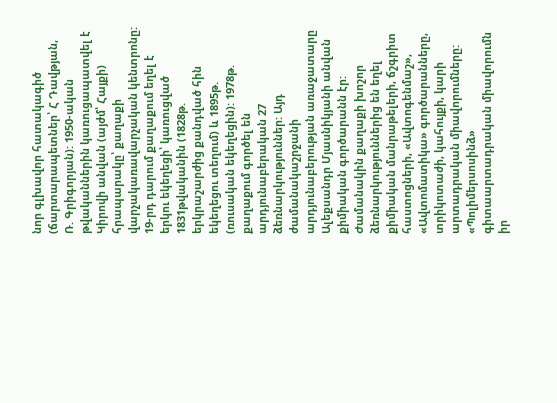նոր գլխավոր հատակագիծ (ճարտարապետներ՝ Հ Դավթյան, Ռ. Գրիգորյան): 1950-ական թվականներին կառուցապատվել է Կիրովի անվան (այժմ՝ Հայքի) հրապարակը՝ քաղաքի վարչակառավարչական կենտրոնը: 19-րդ դարում քաղաքում եղել է երկու եկեղեցի՝ կառուցված 1831թվականին (1828թ. երկրաշարժից քանդված հին եկեղեցու տեղում) և 1895թ. (ռուսական եկեղեցին): 1978թ. քաղաքում գործել են արդյունաբերական 27 ձեռնարկություններ: Այդ ժամանակաշրջանի արդյունաբերության առաջատարը Ալեքսանդր Մյասնիկյանի անվան քիմիական գործարանն էր: Ժամանակին քաղաքի խոշոր ձեռնարկություններից են եղել քիմիական մանրաթելերի, ճշգրիտ հաստոցների, «Ավտոգենմաշ», «Ավտոմատիկա» գործարանները, տրիկոտաժի, կահույքի, կարի արտադրական միավորումները: «Պոլիմերսոսինձ» գիտաարտադրական միավորումն իր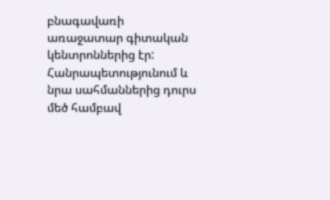բնագավառի առաջատար գիտական կենտրոններից էր: Հանրապետությունում և նրա սահմաններից դուրս մեծ համբավ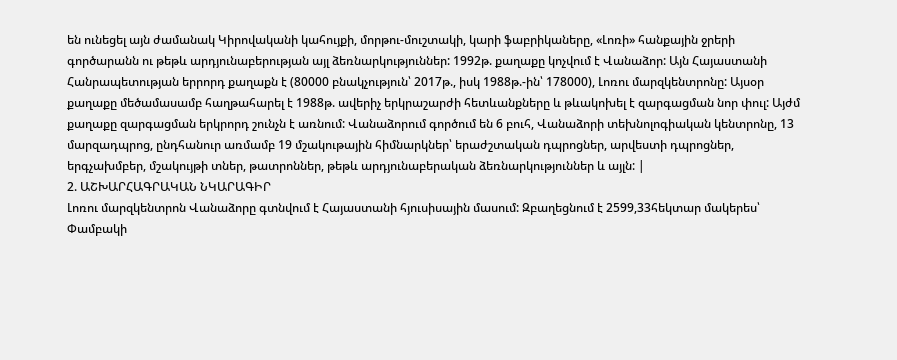են ունեցել այն ժամանակ Կիրովականի կահույքի, մորթու-մուշտակի, կարի ֆաբրիկաները, «Լոռի» հանքային ջրերի գործարանն ու թեթև արդյունաբերության այլ ձեռնարկություններ: 1992թ. քաղաքը կոչվում է Վանաձոր: Այն Հայաստանի Հանրապետության երրորդ քաղաքն է (80000 բնակչություն՝ 2017թ., իսկ 1988թ.-ին՝ 178000), Լոռու մարզկենտրոնը: Այսօր քաղաքը մեծամասամբ հաղթահարել է 1988թ. ավերիչ երկրաշարժի հետևանքները և թևակոխել է զարգացման նոր փուլ: Այժմ քաղաքը զարգացման երկրորդ շունչն է առնում: Վանաձորում գործում են 6 բուհ, Վանաձորի տեխնոլոգիական կենտրոնը, 13 մարզադպրոց, ընդհանուր առմամբ 19 մշակութային հիմնարկներ՝ երաժշտական դպրոցներ, արվեստի դպրոցներ, երգչախմբեր, մշակույթի տներ, թատրոններ, թեթև արդյունաբերական ձեռնարկություններ և այլն: |
2. ԱՇԽԱՐՀԱԳՐԱԿԱՆ ՆԿԱՐԱԳԻՐ
Լոռու մարզկենտրոն Վանաձորը գտնվում է Հայաստանի հյուսիսային մասում: Զբաղեցնում է 2599,33հեկտար մակերես՝ Փամբակի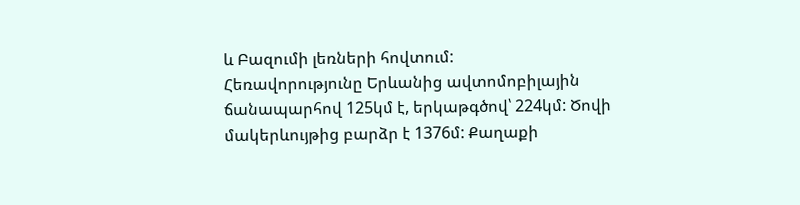և Բազումի լեռների հովտում:
Հեռավորությունը Երևանից ավտոմոբիլային ճանապարհով 125կմ է, երկաթգծով՝ 224կմ: Ծովի մակերևույթից բարձր է 1376մ: Քաղաքի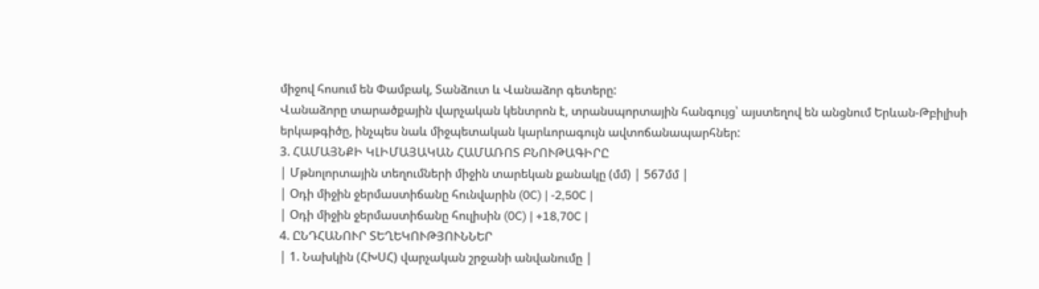միջով հոսում են Փամբակ, Տանձուտ և Վանաձոր գետերը:
Վանաձորը տարածքային վարչական կենտրոն է, տրանսպորտային հանգույց՝ այստեղով են անցնում Երևան-Թբիլիսի երկաթգիծը, ինչպես նաև միջպետական կարևորագույն ավտոճանապարհներ:
3. ՀԱՄԱՅՆՔԻ ԿԼԻՄԱՅԱԿԱՆ ՀԱՄԱՌՈՏ ԲՆՈՒԹԱԳԻՐԸ
| Մթնոլորտային տեղումների միջին տարեկան քանակը (մմ) | 567մմ |
| Օդի միջին ջերմաստիճանը հունվարին (0C) | -2,50C |
| Օդի միջին ջերմաստիճանը հուլիսին (0C) | +18,70C |
4. ԸՆԴՀԱՆՈՒՐ ՏԵՂԵԿՈՒԹՅՈՒՆՆԵՐ
| 1. Նախկին (ՀԽՍՀ) վարչական շրջանի անվանումը |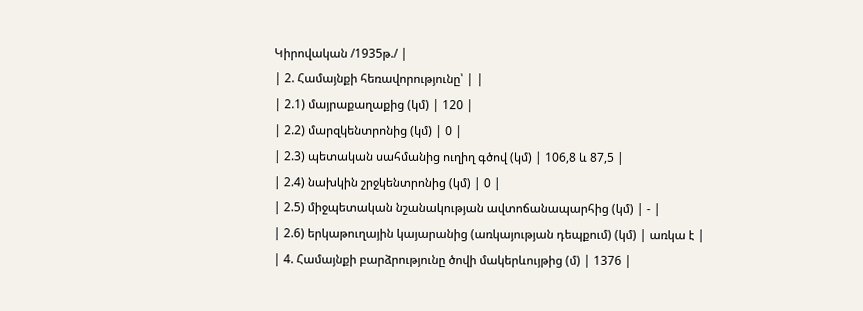Կիրովական /1935թ./ |
| 2. Համայնքի հեռավորությունը՝ | |
| 2.1) մայրաքաղաքից (կմ) | 120 |
| 2.2) մարզկենտրոնից (կմ) | 0 |
| 2.3) պետական սահմանից ուղիղ գծով (կմ) | 106,8 և 87,5 |
| 2.4) նախկին շրջկենտրոնից (կմ) | 0 |
| 2.5) միջպետական նշանակության ավտոճանապարհից (կմ) | - |
| 2.6) երկաթուղային կայարանից (առկայության դեպքում) (կմ) | առկա է |
| 4. Համայնքի բարձրությունը ծովի մակերևույթից (մ) | 1376 |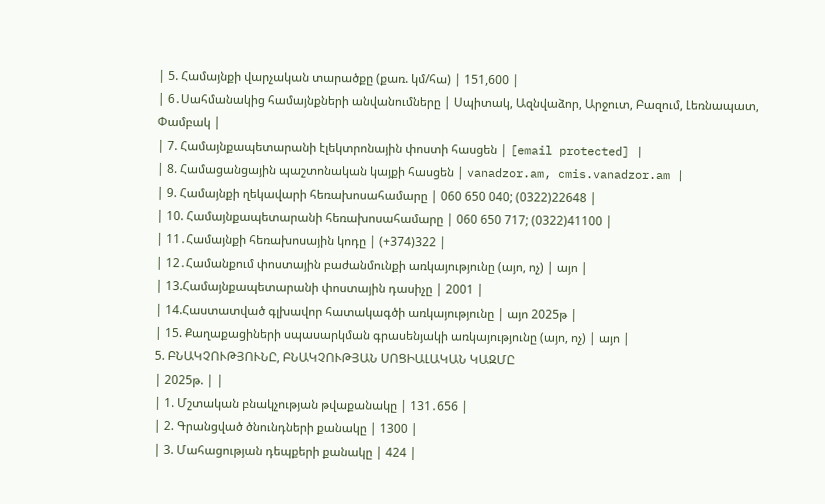| 5. Համայնքի վարչական տարածքը (քառ. կմ/հա) | 151,600 |
| 6․Սահմանակից համայնքների անվանումները | Սպիտակ, Ազնվաձոր, Արջուտ, Բազում, Լեռնապատ, Փամբակ |
| 7. Համայնքապետարանի էլեկտրոնային փոստի հասցեն | [email protected] |
| 8. Համացանցային պաշտոնական կայքի հասցեն | vanadzor.am, cmis.vanadzor.am |
| 9. Համայնքի ղեկավարի հեռախոսահամարը | 060 650 040; (0322)22648 |
| 10. Համայնքապետարանի հեռախոսահամարը | 060 650 717; (0322)41100 |
| 11․Համայնքի հեռախոսային կոդը | (+374)322 |
| 12․Համանքում փոստային բաժանմունքի առկայությունը (այո, ոչ) | այո |
| 13.Համայնքապետարանի փոստային դասիչը | 2001 |
| 14.Հաստատված գլխավոր հատակագծի առկայությունը | այո 2025թ |
| 15. Քաղաքացիների սպասարկման գրասենյակի առկայությունը (այո, ոչ) | այո |
5. ԲՆԱԿՉՈՒԹՅՈՒՆԸ, ԲՆԱԿՉՈՒԹՅԱՆ ՍՈՑԻԱԼԱԿԱՆ ԿԱԶՄԸ
| 2025թ. | |
| 1. Մշտական բնակչության թվաքանակը | 131․656 |
| 2. Գրանցված ծնունդների քանակը | 1300 |
| 3. Մահացության դեպքերի քանակը | 424 |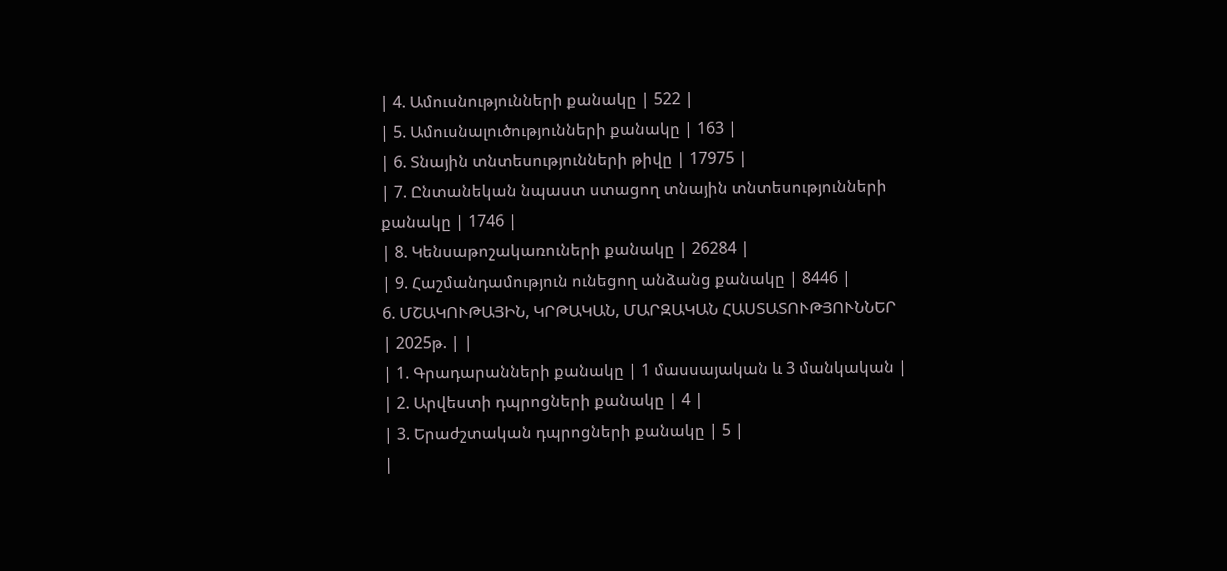| 4. Ամուսնությունների քանակը | 522 |
| 5. Ամուսնալուծությունների քանակը | 163 |
| 6. Տնային տնտեսությունների թիվը | 17975 |
| 7. Ընտանեկան նպաստ ստացող տնային տնտեսությունների քանակը | 1746 |
| 8. Կենսաթոշակառուների քանակը | 26284 |
| 9. Հաշմանդամություն ունեցող անձանց քանակը | 8446 |
6. ՄՇԱԿՈՒԹԱՅԻՆ, ԿՐԹԱԿԱՆ, ՄԱՐԶԱԿԱՆ ՀԱՍՏԱՏՈՒԹՅՈՒՆՆԵՐ
| 2025թ. | |
| 1. Գրադարանների քանակը | 1 մասսայական և 3 մանկական |
| 2. Արվեստի դպրոցների քանակը | 4 |
| 3. Երաժշտական դպրոցների քանակը | 5 |
|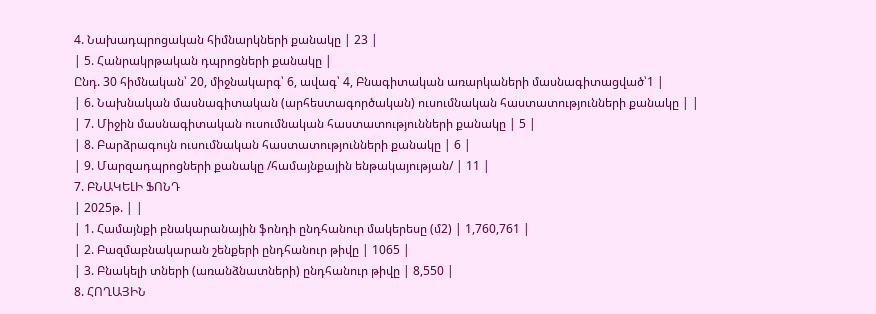4. Նախադպրոցական հիմնարկների քանակը | 23 |
| 5. Հանրակրթական դպրոցների քանակը |
Ընդ. 30 հիմնական՝ 20, միջնակարգ՝ 6, ավագ՝ 4, Բնագիտական առարկաների մասնագիտացված՝1 |
| 6. Նախնական մասնագիտական (արհեստագործական) ուսումնական հաստատությունների քանակը | |
| 7. Միջին մասնագիտական ուսումնական հաստատությունների քանակը | 5 |
| 8. Բարձրագույն ուսումնական հաստատությունների քանակը | 6 |
| 9. Մարզադպրոցների քանակը /համայնքային ենթակայության/ | 11 |
7. ԲՆԱԿԵԼԻ ՖՈՆԴ
| 2025թ. | |
| 1. Համայնքի բնակարանային ֆոնդի ընդհանուր մակերեսը (մ2) | 1,760,761 |
| 2. Բազմաբնակարան շենքերի ընդհանուր թիվը | 1065 |
| 3. Բնակելի տների (առանձնատների) ընդհանուր թիվը | 8,550 |
8. ՀՈՂԱՅԻՆ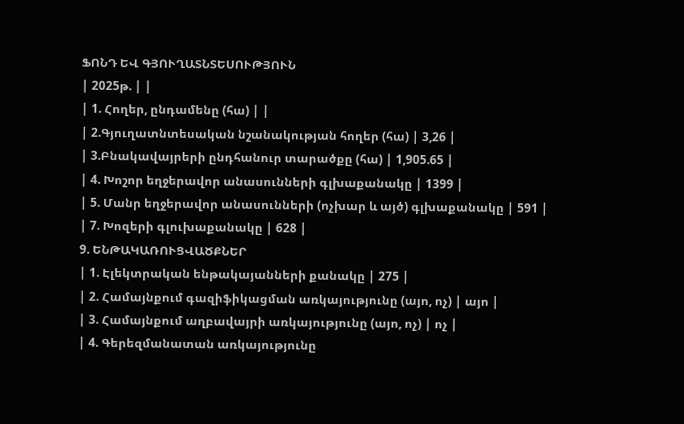ՖՈՆԴ ԵՎ ԳՅՈՒՂԱՏՆՏԵՍՈՒԹՅՈՒՆ
| 2025թ. | |
| 1. Հողեր, ընդամենը (հա) | |
| 2.Գյուղատնտեսական նշանակության հողեր (հա) | 3,26 |
| 3.Բնակավայրերի ընդհանուր տարածքը (հա) | 1,905.65 |
| 4. Խոշոր եղջերավոր անասունների գլխաքանակը | 1399 |
| 5. Մանր եղջերավոր անասունների (ոչխար և այծ) գլխաքանակը | 591 |
| 7. Խոզերի գլուխաքանակը | 628 |
9. ԵՆԹԱԿԱՌՈՒՑՎԱԾՔՆԵՐ
| 1. Էլեկտրական ենթակայանների քանակը | 275 |
| 2. Համայնքում գազիֆիկացման առկայությունը (այո, ոչ) | այո |
| 3. Համայնքում աղբավայրի առկայությունը (այո, ոչ) | ոչ |
| 4. Գերեզմանատան առկայությունը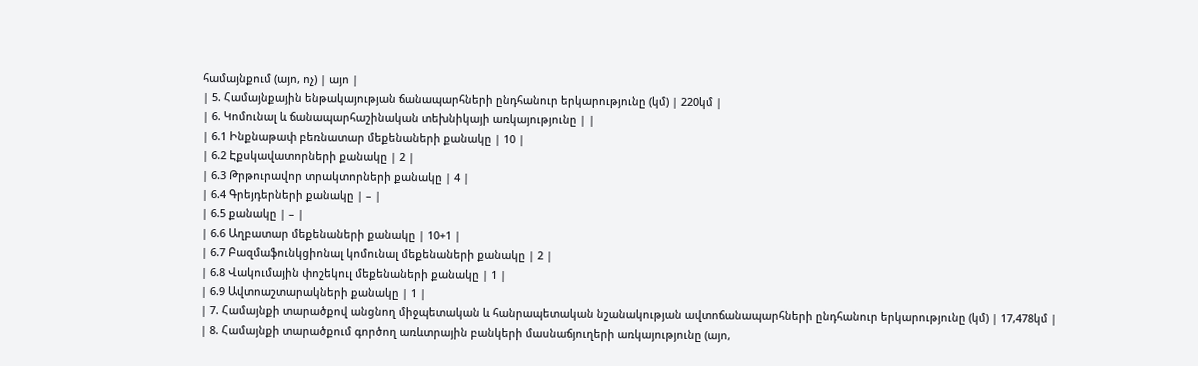համայնքում (այո, ոչ) | այո |
| 5. Համայնքային ենթակայության ճանապարհների ընդհանուր երկարությունը (կմ) | 220կմ |
| 6. Կոմունալ և ճանապարհաշինական տեխնիկայի առկայությունը | |
| 6.1 Ինքնաթափ բեռնատար մեքենաների քանակը | 10 |
| 6.2 Էքսկավատորների քանակը | 2 |
| 6.3 Թրթուրավոր տրակտորների քանակը | 4 |
| 6.4 Գրեյդերների քանակը | – |
| 6.5 քանակը | – |
| 6.6 Աղբատար մեքենաների քանակը | 10+1 |
| 6.7 Բազմաֆունկցիոնալ կոմունալ մեքենաների քանակը | 2 |
| 6.8 Վակումային փոշեկուլ մեքենաների քանակը | 1 |
| 6.9 Ավտոաշտարակների քանակը | 1 |
| 7. Համայնքի տարածքով անցնող միջպետական և հանրապետական նշանակության ավտոճանապարհների ընդհանուր երկարությունը (կմ) | 17,478կմ |
| 8. Համայնքի տարածքում գործող առևտրային բանկերի մասնաճյուղերի առկայությունը (այո,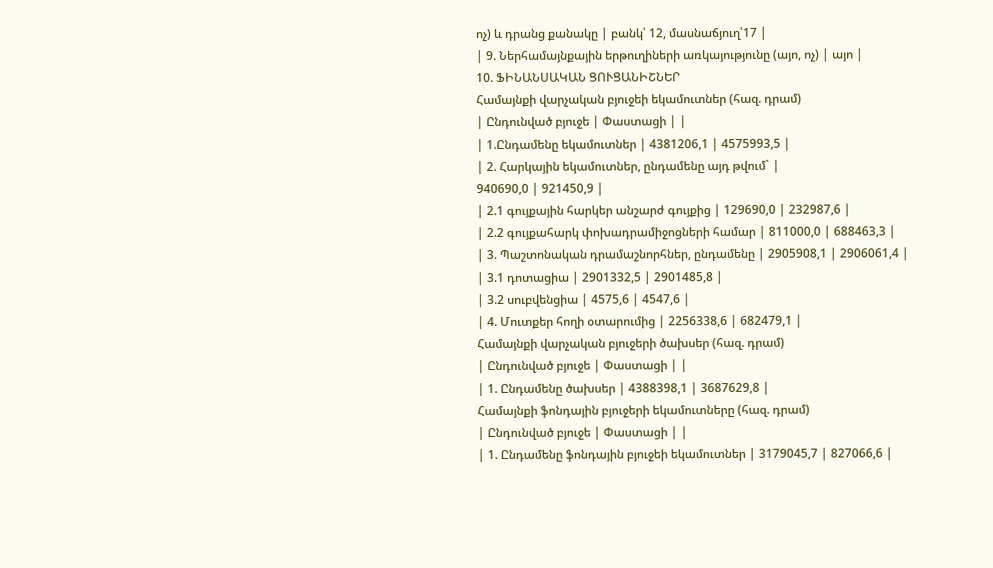ոչ) և դրանց քանակը | բանկ՝ 12, մասնաճյուղ՝17 |
| 9. Ներհամայնքային երթուղիների առկայությունը (այո, ոչ) | այո |
10. ՖԻՆԱՆՍԱԿԱՆ ՑՈՒՑԱՆԻՇՆԵՐ
Համայնքի վարչական բյուջեի եկամուտներ (հազ. դրամ)
| Ընդունված բյուջե | Փաստացի | |
| 1.Ընդամենը եկամուտներ | 4381206,1 | 4575993,5 |
| 2. Հարկային եկամուտներ, ընդամենը այդ թվում` |
940690,0 | 921450,9 |
| 2.1 գույքային հարկեր անշարժ գույքից | 129690,0 | 232987,6 |
| 2.2 գույքահարկ փոխադրամիջոցների համար | 811000,0 | 688463,3 |
| 3. Պաշտոնական դրամաշնորհներ, ընդամենը | 2905908,1 | 2906061,4 |
| 3.1 դոտացիա | 2901332,5 | 2901485,8 |
| 3.2 սուբվենցիա | 4575,6 | 4547,6 |
| 4. Մուտքեր հողի օտարումից | 2256338,6 | 682479,1 |
Համայնքի վարչական բյուջերի ծախսեր (հազ. դրամ)
| Ընդունված բյուջե | Փաստացի | |
| 1. Ընդամենը ծախսեր | 4388398,1 | 3687629,8 |
Համայնքի ֆոնդային բյուջերի եկամուտները (հազ. դրամ)
| Ընդունված բյուջե | Փաստացի | |
| 1. Ընդամենը ֆոնդային բյուջեի եկամուտներ | 3179045,7 | 827066,6 |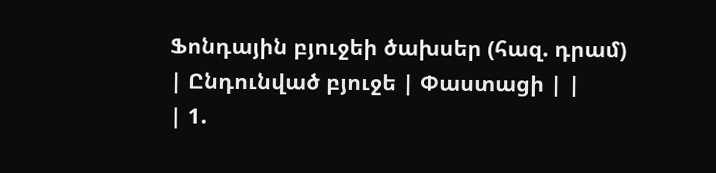Ֆոնդային բյուջեի ծախսեր (հազ. դրամ)
| Ընդունված բյուջե | Փաստացի | |
| 1.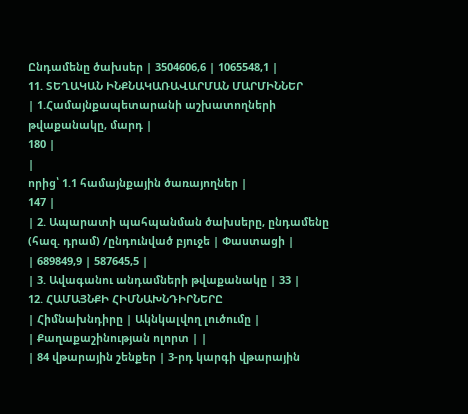Ընդամենը ծախսեր | 3504606,6 | 1065548,1 |
11. ՏԵՂԱԿԱՆ ԻՆՔՆԱԿԱՌԱՎԱՐՄԱՆ ՄԱՐՄԻՆՆԵՐ
| 1.Համայնքապետարանի աշխատողների թվաքանակը, մարդ |
180 |
|
որից՝ 1.1 համայնքային ծառայողներ |
147 |
| 2. Ապարատի պահպանման ծախսերը, ընդամենը (հազ. դրամ) /ընդունված բյուջե | Փաստացի |
| 689849,9 | 587645,5 |
| 3. Ավագանու անդամների թվաքանակը | 33 |
12. ՀԱՄԱՅՆՔԻ ՀԻՄՆԱԽՆԴԻՐՆԵՐԸ
| Հիմնախնդիրը | Ակնկալվող լուծումը |
| Քաղաքաշինության ոլորտ | |
| 84 վթարային շենքեր | 3-րդ կարգի վթարային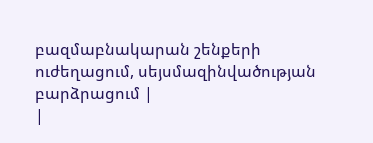բազմաբնակարան շենքերի ուժեղացում, սեյսմազինվածության բարձրացում |
|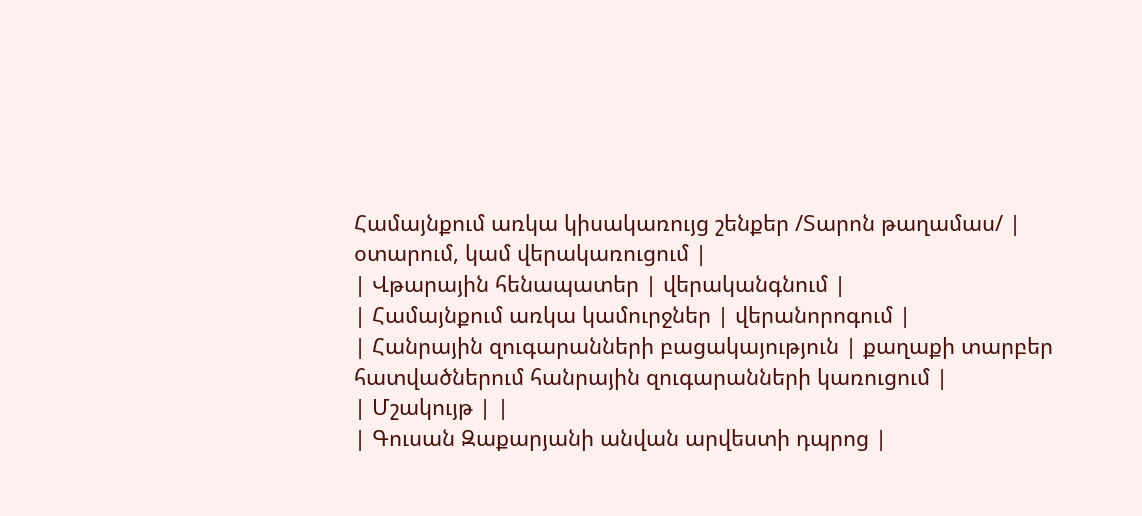Համայնքում առկա կիսակառույց շենքեր /Տարոն թաղամաս/ | օտարում, կամ վերակառուցում |
| Վթարային հենապատեր | վերականգնում |
| Համայնքում առկա կամուրջներ | վերանորոգում |
| Հանրային զուգարանների բացակայություն | քաղաքի տարբեր հատվածներում հանրային զուգարանների կառուցում |
| Մշակույթ | |
| Գուսան Զաքարյանի անվան արվեստի դպրոց |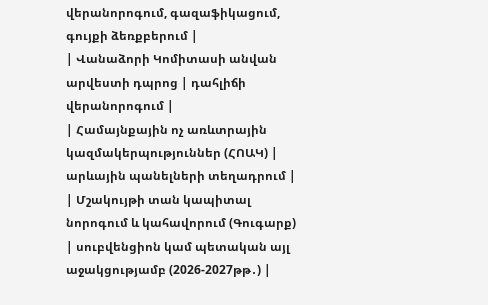վերանորոգում, գազաֆիկացում, գույքի ձեռքբերում |
| Վանաձորի Կոմիտասի անվան արվեստի դպրոց | դահլիճի վերանորոգում |
| Համայնքային ոչ առևտրային կազմակերպություններ (ՀՈԱԿ) | արևային պանելների տեղադրում |
| Մշակույթի տան կապիտալ նորոգում և կահավորում (Գուգարք) | սուբվենցիոն կամ պետական այլ աջակցությամբ (2026-2027թթ․) |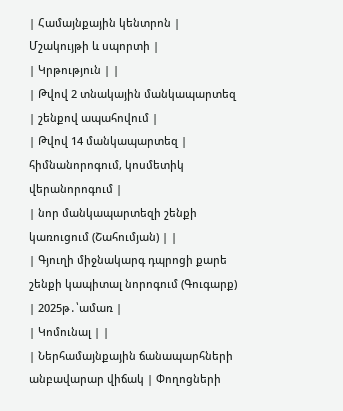| Համայնքային կենտրոն | Մշակույթի և սպորտի |
| Կրթություն | |
| Թվով 2 տնակային մանկապարտեզ | շենքով ապահովում |
| Թվով 14 մանկապարտեզ | հիմնանորոգում, կոսմետիկ վերանորոգում |
| նոր մանկապարտեզի շենքի կառուցում (Շահումյան) | |
| Գյուղի միջնակարգ դպրոցի քարե շենքի կապիտալ նորոգում (Գուգարք) | 2025թ․՝ամառ |
| Կոմունալ | |
| Ներհամայնքային ճանապարհների անբավարար վիճակ | Փողոցների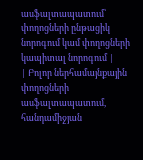ասֆալտապատում՝ փողոցների ընթացիկ նորոգում կամ փողոցների կապիտալ նորոգում |
| Բոլոր ներհամայնքային փողոցների ասֆալտապատում, հանդամիջյան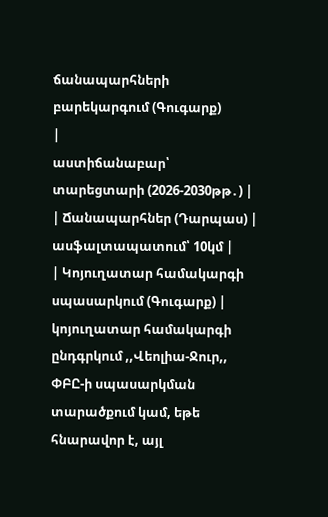ճանապարհների բարեկարգում (Գուգարք)
|
աստիճանաբար՝ տարեցտարի (2026-2030թթ․) |
| Ճանապարհներ (Դարպաս) | ասֆալտապատում՝ 10կմ |
| Կոյուղատար համակարգի սպասարկում (Գուգարք) | կոյուղատար համակարգի ընդգրկում ,,Վեոլիա-Ջուր,, ՓԲԸ-ի սպասարկման տարածքում կամ, եթե հնարավոր է, այլ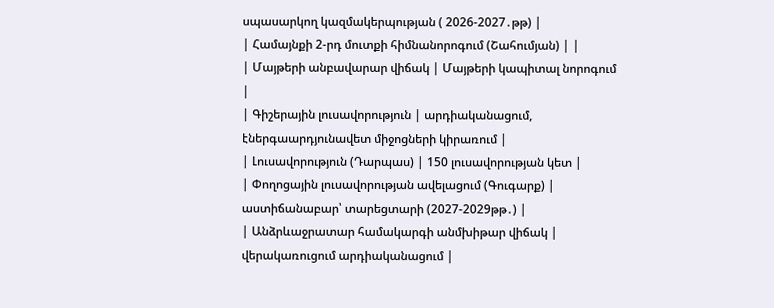սպասարկող կազմակերպության ( 2026-2027․թթ) |
| Համայնքի 2-րդ մուտքի հիմնանորոգում (Շահումյան) | |
| Մայթերի անբավարար վիճակ | Մայթերի կապիտալ նորոգում |
| Գիշերային լուսավորություն | արդիականացում, էներգաարդյունավետ միջոցների կիրառում |
| Լուսավորություն (Դարպաս) | 150 լուսավորության կետ |
| Փողոցային լուսավորության ավելացում (Գուգարք) | աստիճանաբար՝ տարեցտարի (2027-2029թթ․) |
| Անձրևաջրատար համակարգի անմխիթար վիճակ | վերակառուցում արդիականացում |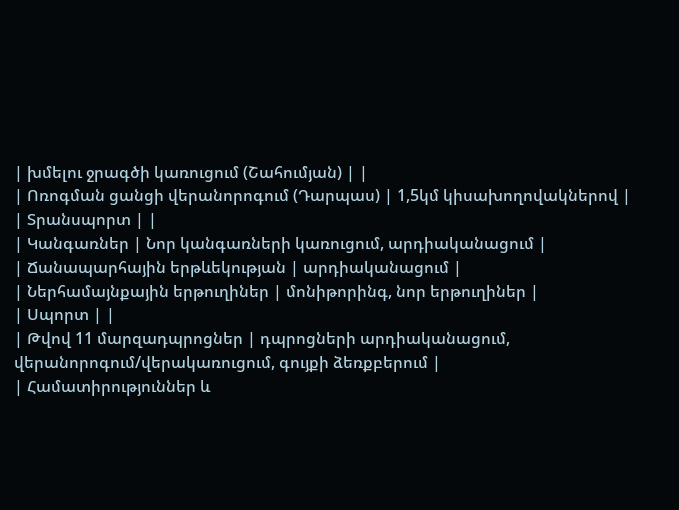| խմելու ջրագծի կառուցում (Շահումյան) | |
| Ոռոգման ցանցի վերանորոգում (Դարպաս) | 1,5կմ կիսախողովակներով |
| Տրանսպորտ | |
| Կանգառներ | Նոր կանգառների կառուցում, արդիականացում |
| Ճանապարհային երթևեկության | արդիականացում |
| Ներհամայնքային երթուղիներ | մոնիթորինգ, նոր երթուղիներ |
| Սպորտ | |
| Թվով 11 մարզադպրոցներ | դպրոցների արդիականացում, վերանորոգում/վերակառուցում, գույքի ձեռքբերում |
| Համատիրություններ և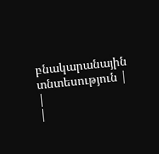բնակարանային տնտեսություն | |
|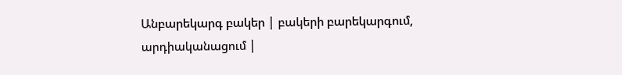Անբարեկարգ բակեր | բակերի բարեկարգում, արդիականացում |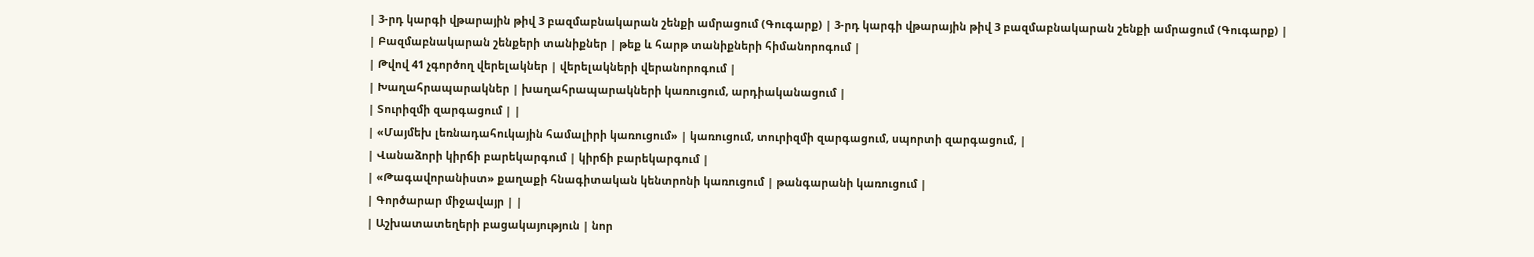| 3-րդ կարգի վթարային թիվ 3 բազմաբնակարան շենքի ամրացում (Գուգարք) | 3-րդ կարգի վթարային թիվ 3 բազմաբնակարան շենքի ամրացում (Գուգարք) |
| Բազմաբնակարան շենքերի տանիքներ | թեք և հարթ տանիքների հիմանորոգում |
| Թվով 41 չգործող վերելակներ | վերելակների վերանորոգում |
| Խաղահրապարակներ | խաղահրապարակների կառուցում, արդիականացում |
| Տուրիզմի զարգացում | |
| «Մայմեխ լեռնադահուկային համալիրի կառուցում» | կառուցում, տուրիզմի զարգացում, սպորտի զարգացում, |
| Վանաձորի կիրճի բարեկարգում | կիրճի բարեկարգում |
| «Թագավորանիստ» քաղաքի հնագիտական կենտրոնի կառուցում | թանգարանի կառուցում |
| Գործարար միջավայր | |
| Աշխատատեղերի բացակայություն | նոր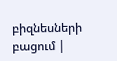բիզնեսների բացում |